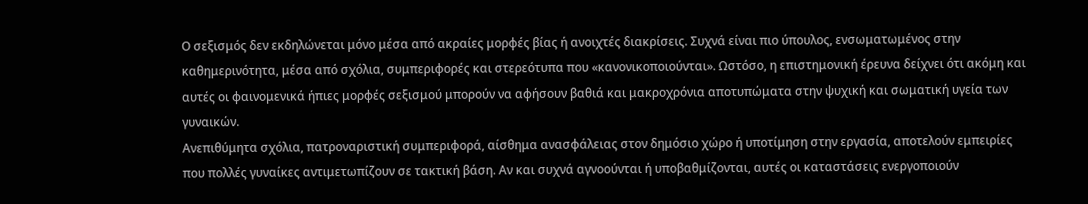Ο σεξισμός δεν εκδηλώνεται μόνο μέσα από ακραίες μορφές βίας ή ανοιχτές διακρίσεις. Συχνά είναι πιο ύπουλος, ενσωματωμένος στην καθημερινότητα, μέσα από σχόλια, συμπεριφορές και στερεότυπα που «κανονικοποιούνται». Ωστόσο, η επιστημονική έρευνα δείχνει ότι ακόμη και αυτές οι φαινομενικά ήπιες μορφές σεξισμού μπορούν να αφήσουν βαθιά και μακροχρόνια αποτυπώματα στην ψυχική και σωματική υγεία των γυναικών.
Ανεπιθύμητα σχόλια, πατροναριστική συμπεριφορά, αίσθημα ανασφάλειας στον δημόσιο χώρο ή υποτίμηση στην εργασία, αποτελούν εμπειρίες που πολλές γυναίκες αντιμετωπίζουν σε τακτική βάση. Αν και συχνά αγνοούνται ή υποβαθμίζονται, αυτές οι καταστάσεις ενεργοποιούν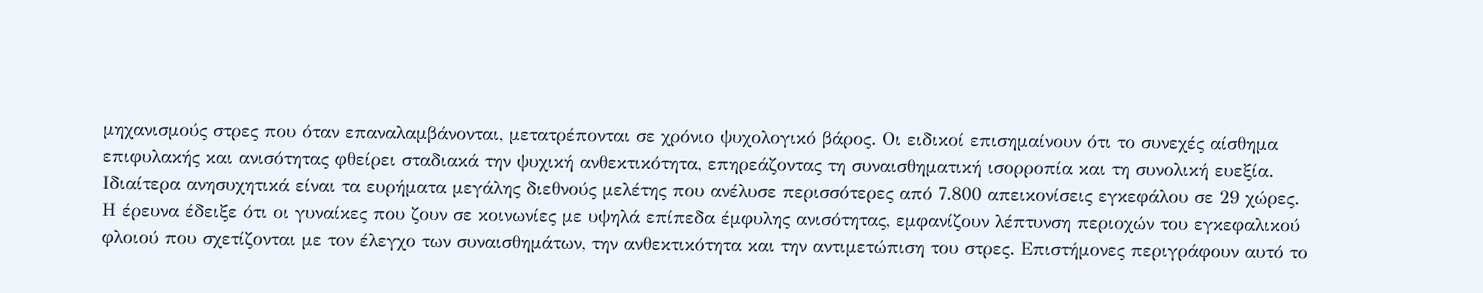μηχανισμούς στρες που όταν επαναλαμβάνονται, μετατρέπονται σε χρόνιο ψυχολογικό βάρος. Οι ειδικοί επισημαίνουν ότι το συνεχές αίσθημα επιφυλακής και ανισότητας φθείρει σταδιακά την ψυχική ανθεκτικότητα, επηρεάζοντας τη συναισθηματική ισορροπία και τη συνολική ευεξία.
Ιδιαίτερα ανησυχητικά είναι τα ευρήματα μεγάλης διεθνούς μελέτης που ανέλυσε περισσότερες από 7.800 απεικονίσεις εγκεφάλου σε 29 χώρες. Η έρευνα έδειξε ότι οι γυναίκες που ζουν σε κοινωνίες με υψηλά επίπεδα έμφυλης ανισότητας, εμφανίζουν λέπτυνση περιοχών του εγκεφαλικού φλοιού που σχετίζονται με τον έλεγχο των συναισθημάτων, την ανθεκτικότητα και την αντιμετώπιση του στρες. Επιστήμονες περιγράφουν αυτό το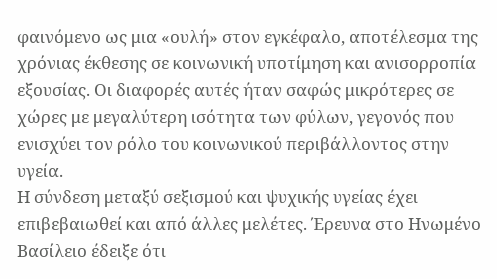φαινόμενο ως μια «ουλή» στον εγκέφαλο, αποτέλεσμα της χρόνιας έκθεσης σε κοινωνική υποτίμηση και ανισορροπία εξουσίας. Οι διαφορές αυτές ήταν σαφώς μικρότερες σε χώρες με μεγαλύτερη ισότητα των φύλων, γεγονός που ενισχύει τον ρόλο του κοινωνικού περιβάλλοντος στην υγεία.
Η σύνδεση μεταξύ σεξισμού και ψυχικής υγείας έχει επιβεβαιωθεί και από άλλες μελέτες. Έρευνα στο Ηνωμένο Βασίλειο έδειξε ότι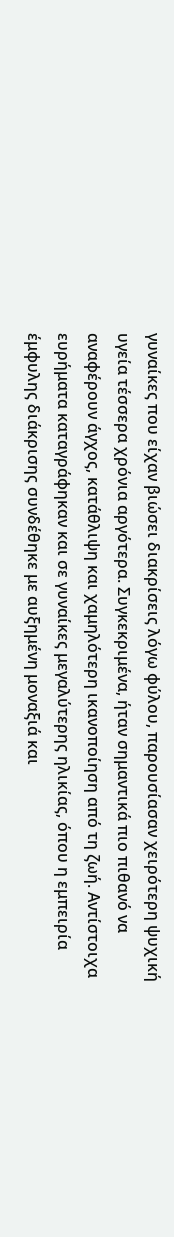γυναίκες που είχαν βιώσει διακρίσεις λόγω φύλου, παρουσίασαν χειρότερη ψυχική υγεία τέσσερα χρόνια αργότερα. Συγκεκριμένα, ήταν σημαντικά πιο πιθανό να αναφέρουν άγχος, κατάθλιψη και χαμηλότερη ικανοποίηση από τη ζωή. Αντίστοιχα ευρήματα καταγράφηκαν και σε γυναίκες μεγαλύτερης ηλικίας, όπου η εμπειρία έμφυλης διάκρισης συνδέθηκε με αυξημένη μοναξιά και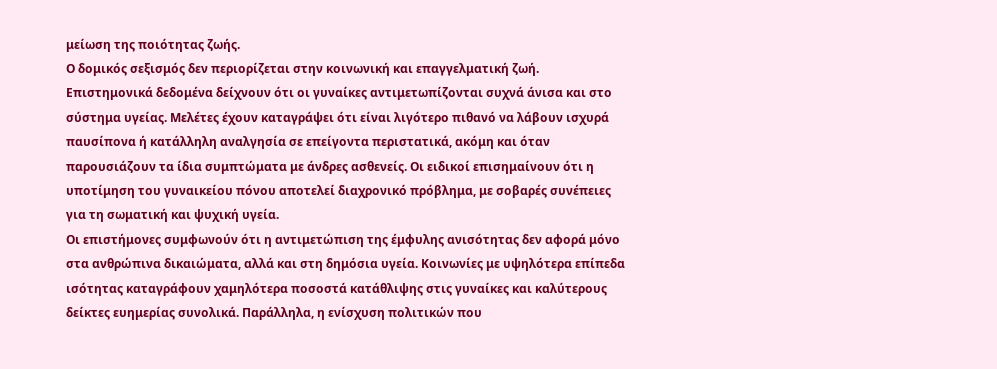μείωση της ποιότητας ζωής.
Ο δομικός σεξισμός δεν περιορίζεται στην κοινωνική και επαγγελματική ζωή. Επιστημονικά δεδομένα δείχνουν ότι οι γυναίκες αντιμετωπίζονται συχνά άνισα και στο σύστημα υγείας. Μελέτες έχουν καταγράψει ότι είναι λιγότερο πιθανό να λάβουν ισχυρά παυσίπονα ή κατάλληλη αναλγησία σε επείγοντα περιστατικά, ακόμη και όταν παρουσιάζουν τα ίδια συμπτώματα με άνδρες ασθενείς. Οι ειδικοί επισημαίνουν ότι η υποτίμηση του γυναικείου πόνου αποτελεί διαχρονικό πρόβλημα, με σοβαρές συνέπειες για τη σωματική και ψυχική υγεία.
Οι επιστήμονες συμφωνούν ότι η αντιμετώπιση της έμφυλης ανισότητας δεν αφορά μόνο στα ανθρώπινα δικαιώματα, αλλά και στη δημόσια υγεία. Κοινωνίες με υψηλότερα επίπεδα ισότητας καταγράφουν χαμηλότερα ποσοστά κατάθλιψης στις γυναίκες και καλύτερους δείκτες ευημερίας συνολικά. Παράλληλα, η ενίσχυση πολιτικών που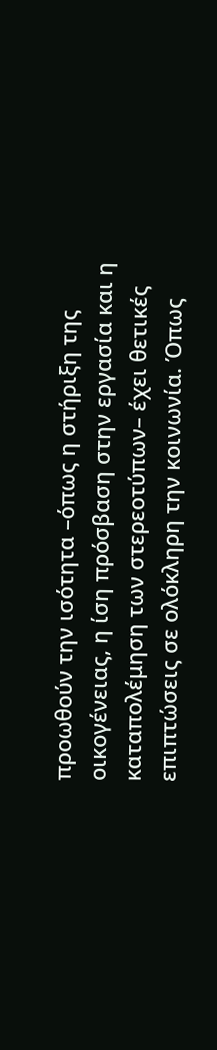προωθούν την ισότητα –όπως η στήριξη της οικογένειας, η ίση πρόσβαση στην εργασία και η καταπολέμηση των στερεοτύπων– έχει θετικές επιπτώσεις σε ολόκληρη την κοινωνία. Όπως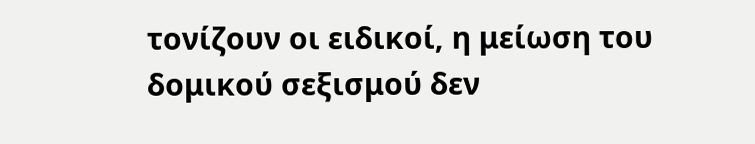τονίζουν οι ειδικοί, η μείωση του δομικού σεξισμού δεν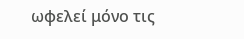ωφελεί μόνο τις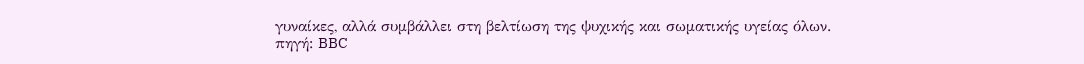γυναίκες, αλλά συμβάλλει στη βελτίωση της ψυχικής και σωματικής υγείας όλων.
πηγή: BBC